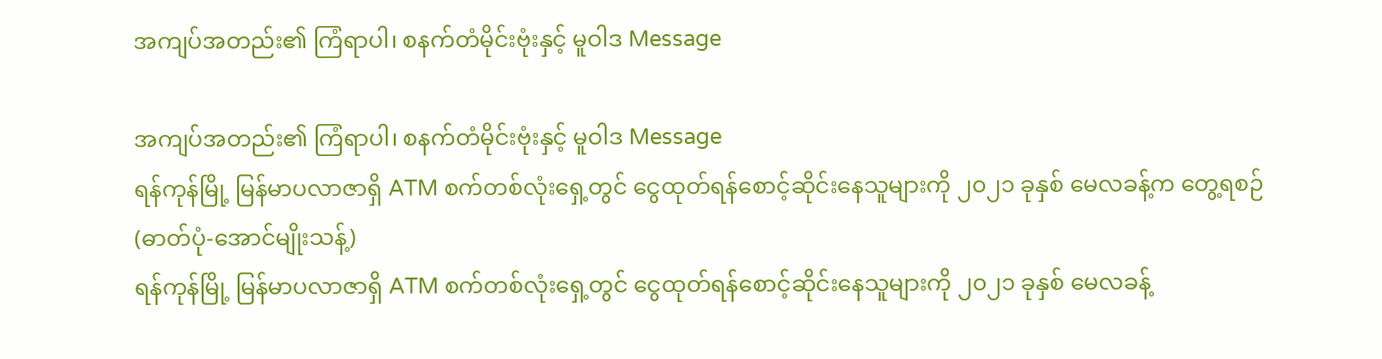အကျပ်အတည်း၏ ကြံရာပါ၊ စနက်တံမိုင်းဗုံးနှင့် မူဝါဒ Message

အကျပ်အတည်း၏ ကြံရာပါ၊ စနက်တံမိုင်းဗုံးနှင့် မူဝါဒ Message
ရန်ကုန်မြို့ မြန်မာပလာဇာရှိ ATM စက်တစ်လုံးရှေ့တွင် ငွေထုတ်ရန်စောင့်ဆိုင်းနေသူများကို ၂၀၂၁ ခုနှစ် မေလခန့်က တွေ့ရစဉ် (ဓာတ်ပုံ-အောင်မျိုးသန့်)
ရန်ကုန်မြို့ မြန်မာပလာဇာရှိ ATM စက်တစ်လုံးရှေ့တွင် ငွေထုတ်ရန်စောင့်ဆိုင်းနေသူများကို ၂၀၂၁ ခုနှစ် မေလခန့်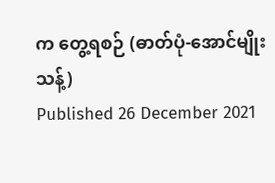က တွေ့ရစဉ် (ဓာတ်ပုံ-အောင်မျိုးသန့်)
Published 26 December 2021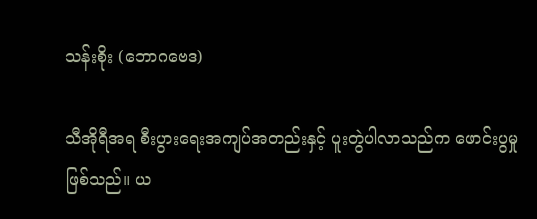သန်းစိုး (ဘောဂဗေဒ)

သီအိုရီအရ စီးပွားရေးအကျပ်အတည်းနှင့် ပူးတွဲပါလာသည်က ဖောင်းပွမှုဖြစ်သည်။ ယ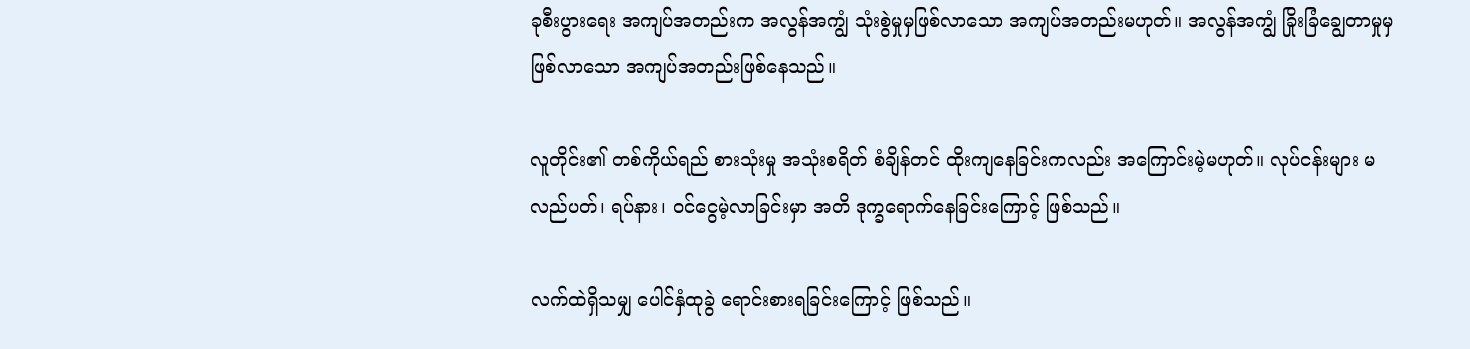ခုစီးပွားရေး အကျပ်အတည်းက အလွန်အကျွံ သုံးစွဲမှုမှဖြစ်လာသော အကျပ်အတည်းမဟုတ်။ အလွန်အကျွံ ခြိုးခြံချွေတာမှုမှ ဖြစ်လာသော အကျပ်အတည်းဖြစ်နေသည်။

လူတိုင်း၏ တစ်ကိုယ်ရည် စားသုံးမှု အသုံးစရိတ် စံချိန်တင် ထိုးကျနေခြင်းကလည်း အကြောင်းမဲ့မဟုတ်။ လုပ်ငန်းများ မလည်ပတ်၊ ရပ်နား၊ ဝင်ငွေမဲ့လာခြင်းမှာ အတိ ဒုက္ခရောက်နေခြင်းကြောင့် ဖြစ်သည်။

လက်ထဲရှိသမျှ ပေါင်နှံထုခွဲ ရောင်းစားရခြင်းကြောင့် ဖြစ်သည်။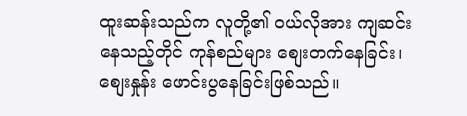ထူးဆန်းသည်က လူတို့၏ ဝယ်လိုအား ကျဆင်းနေသည့်တိုင် ကုန်စည်များ စျေးတက်နေခြင်း၊ စျေးနှုန်း ဖောင်းပွနေခြင်းဖြစ်သည်။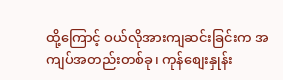ထို့ကြောင့် ဝယ်လိုအားကျဆင်းခြင်းက အကျပ်အတည်းတစ်ခု၊ ကုန်စျေးနှုန်း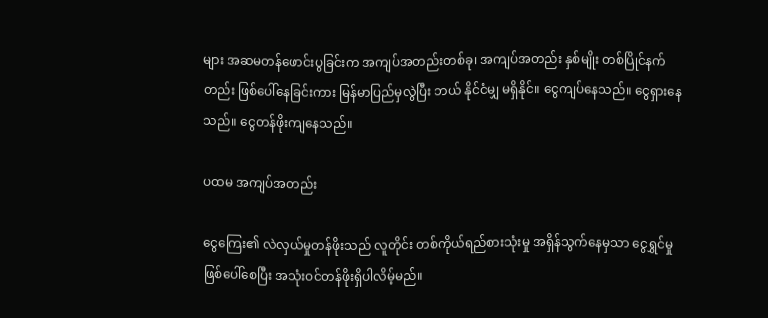များ အဆမတန်ဖောင်းပွခြင်းက အကျပ်အတည်းတစ်ခု၊ အကျပ်အတည်း နှစ်မျိုး တစ်ပြိုင်နက်တည်း ဖြစ်ပေါ်နေခြင်းကား မြန်မာပြည်မှလွဲပြီး ဘယ် နိုင်ငံမျှ မရှိနိုင်။ ငွေကျပ်နေသည်။ ငွေရှားနေသည်။ ငွေတန်ဖိုးကျနေသည်။

ပထမ အကျပ်အတည်း

ငွေကြေး၏ လဲလှယ်မှုတန်ဖိုးသည် လူတိုင်း တစ်ကိုယ်ရည်စားသုံးမှု အရှိန်သွက်နေမှသာ ငွေရွှင်မှုဖြစ်ပေါ်စေပြီး အသုံးဝင်တန်ဖိုးရှိပါလိမ့်မည်။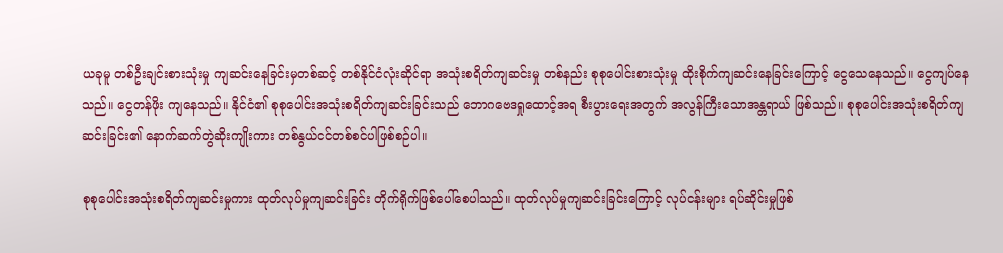ယခုမူ တစ်ဦးချင်းစားသုံးမှု ကျဆင်းနေခြင်းမှတစ်ဆင့် တစ်နိုင်ငံလုံးဆိုင်ရာ အသုံးစရိတ်ကျဆင်းမှု တစ်နည်း စုစုပေါင်းစားသုံးမှု ထိုးစိုက်ကျဆင်းနေခြင်းကြောင့် ငွေသေနေသည်။ ငွေကျပ်နေသည်။ ငွေတန်ဖိုး ကျနေသည်။ နိုင်ငံ၏ စုစုပေါင်းအသုံးစရိတ်ကျဆင်းခြင်းသည် ဘောဂဗေဒရှုထောင့်အရ စီးပွားရေးအတွက် အလွန်ကြီးသောအန္တရာယ် ဖြစ်သည်။ စုစုပေါင်းအသုံးစရိတ်ကျဆင်းခြင်း၏ နောက်ဆက်တွဲဆိုးကျိုးကား တစ်နွယ်ငင်တစ်စင်ပါဖြစ်စဉ်ပါ။

စုစုပေါင်းအသုံးစရိတ်ကျဆင်းမှုကား ထုတ်လုပ်မှုကျဆင်းခြင်း တိုက်ရိုက်ဖြစ်ပေါ်စေပါသည်။ ထုတ်လုပ်မှုကျဆင်းခြင်းကြောင့် လုပ်ငန်းများ ရပ်ဆိုင်းမှုဖြစ်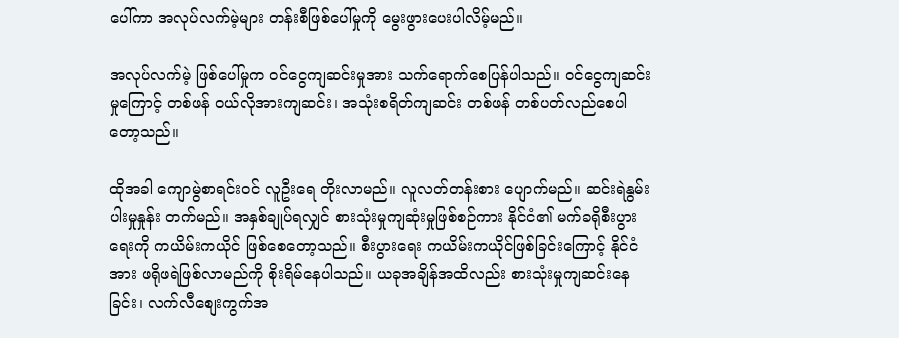ပေါ်ကာ အလုပ်လက်မဲ့များ တန်းစီဖြစ်ပေါ်မှုကို မွေးဖွားပေးပါလိမ့်မည်။

အလုပ်လက်မဲ့ ဖြစ်ပေါ်မှုက ဝင်ငွေကျဆင်းမှုအား သက်ရောက်စေပြန်ပါသည်။ ဝင်ငွေကျဆင်းမှုကြောင့် တစ်ဖန် ဝယ်လိုအားကျဆင်း၊ အသုံးစရိတ်ကျဆင်း တစ်ဖန် တစ်ပတ်လည်စေပါတော့သည်။

ထိုအခါ ကျောမွဲစာရင်းဝင် လူဦးရေ တိုးလာမည်။ လူလတ်တန်းစား ပျောက်မည်။ ဆင်းရဲနွမ်းပါးမှုနှုန်း တက်မည်။ အနှစ်ချုပ်ရလျှင် စားသုံးမှုကျဆုံးမှုဖြစ်စဉ်ကား နိုင်ငံ၏ မက်ခရိုစီးပွားရေးကို ကယိမ်းကယိုင် ဖြစ်စေတော့သည်။ စီးပွားရေး ကယိမ်းကယိုင်ဖြစ်ခြင်းကြောင့် နိုင်ငံအား ဖရိုဖရဲဖြစ်လာမည်ကို စိုးရိမ်နေပါသည်။ ယခုအချိန်အထိလည်း စားသုံးမှုကျဆင်းနေခြင်း၊ လက်လီစျေးကွက်အ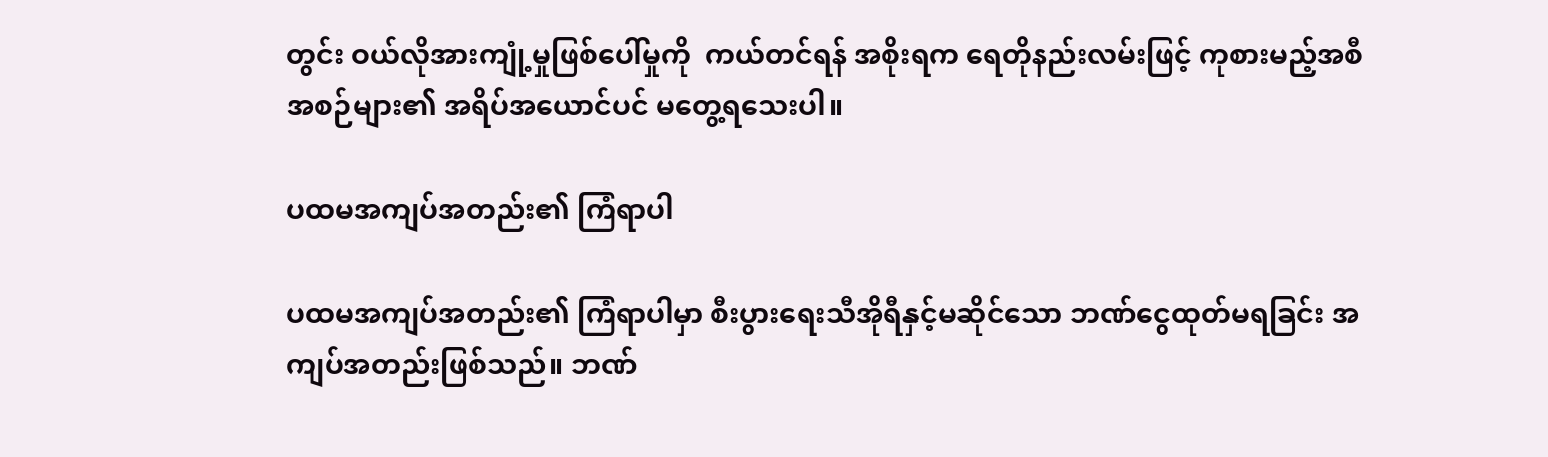တွင်း ဝယ်လိုအားကျုံ့မှုဖြစ်ပေါ်မှုကို  ကယ်တင်ရန် အစိုးရက ရေတိုနည်းလမ်းဖြင့် ကုစားမည့်အစီအစဉ်များ၏ အရိပ်အယောင်ပင် မတွေ့ရသေးပါ။

ပထမအကျပ်အတည်း၏ ကြံရာပါ

ပထမအကျပ်အတည်း၏ ကြံရာပါမှာ စီးပွားရေးသီအိုရီနှင့်မဆိုင်သော ဘဏ်ငွေထုတ်မရခြင်း အကျပ်အတည်းဖြစ်သည်။ ဘဏ်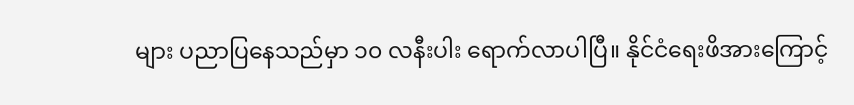များ ပညာပြနေသည်မှာ ၁၀ လနီးပါး ရောက်လာပါပြီ။ နိုင်ငံရေးဖိအားကြောင့်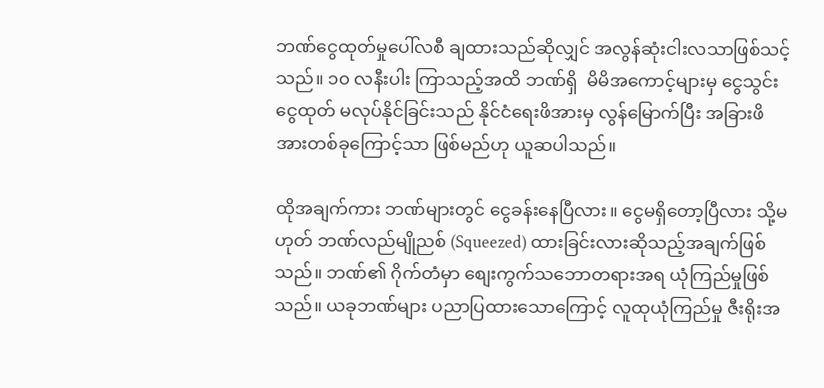ဘဏ်ငွေထုတ်မှုပေါ်လစီ ချထားသည်ဆိုလျှင် အလွန်ဆုံးငါးလသာဖြစ်သင့်သည်။ ၁၀ လနီးပါး ကြာသည့်အထိ ဘဏ်ရှိ  မိမိအကောင့်များမှ ငွေသွင်းငွေထုတ် မလုပ်နိုင်ခြင်းသည် နိုင်ငံရေးဖိအားမှ လွန်မြောက်ပြီး အခြားဖိအားတစ်ခုကြောင့်သာ ဖြစ်မည်ဟု ယူဆပါသည်။

ထိုအချက်ကား ဘဏ်များတွင် ငွေခန်းနေပြီလား။ ငွေမရှိတော့ပြီလား သို့မဟုတ် ဘဏ်လည်မျိုညစ် (Squeezed) ထားခြင်းလားဆိုသည့်အချက်ဖြစ်သည်။ ဘဏ်၏ ဂိုက်တံမှာ စျေးကွက်သဘောတရားအရ ယုံကြည်မှုဖြစ်သည်။ ယခုဘဏ်များ ပညာပြထားသောကြောင့် လူထုယုံကြည်မှု ဇီးရိုးအ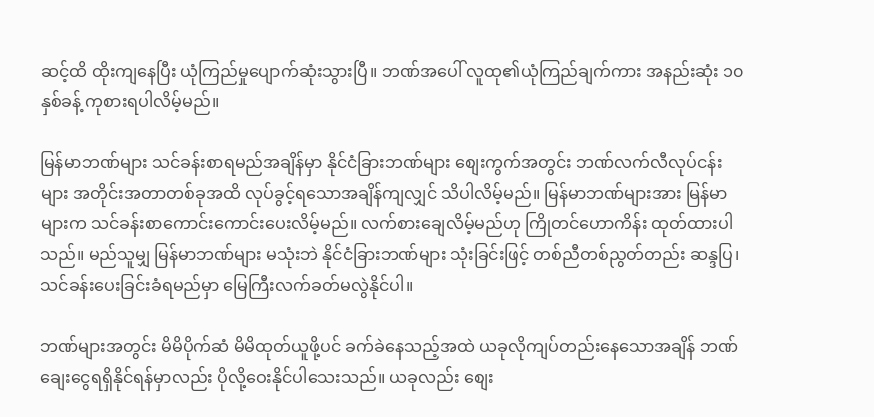ဆင့်ထိ ထိုးကျနေပြီး ယုံကြည်မှုပျောက်ဆုံးသွားပြီ။ ဘဏ်အပေါ် လူထု၏ယုံကြည်ချက်ကား အနည်းဆုံး ၁၀ နှစ်ခန့် ကုစားရပါလိမ့်မည်။

မြန်မာဘဏ်များ သင်ခန်းစာရမည်အချိန်မှာ နိုင်ငံခြားဘဏ်များ စျေးကွက်အတွင်း ဘဏ်လက်လီလုပ်ငန်းများ အတိုင်းအတာတစ်ခုအထိ လုပ်ခွင့်ရသောအချိန်ကျလျှင် သိပါလိမ့်မည်။ မြန်မာဘဏ်များအား မြန်မာများက သင်ခန်းစာကောင်းကောင်းပေးလိမ့်မည်။ လက်စားချေလိမ့်မည်ဟု ကြိုတင်ဟောကိန်း ထုတ်ထားပါသည်။ မည်သူမျှ မြန်မာဘဏ်များ မသုံးဘဲ နိုင်ငံခြားဘဏ်များ သုံးခြင်းဖြင့် တစ်ညီတစ်ညွတ်တည်း ဆန္ဒပြ၊ သင်ခန်းပေးခြင်းခံရမည်မှာ မြေကြီးလက်ခတ်မလွဲနိုင်ပါ။

ဘဏ်များအတွင်း မိမိပိုက်ဆံ မိမိထုတ်ယူဖို့ပင် ခက်ခဲနေသည့်အထဲ ယခုလိုကျပ်တည်းနေသောအချိန် ဘဏ်ချေးငွေရရှိနိုင်ရန်မှာလည်း ပိုလို့ဝေးနိုင်ပါသေးသည်။ ယခုလည်း စျေး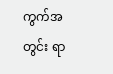ကွက်အတွင်း ရာ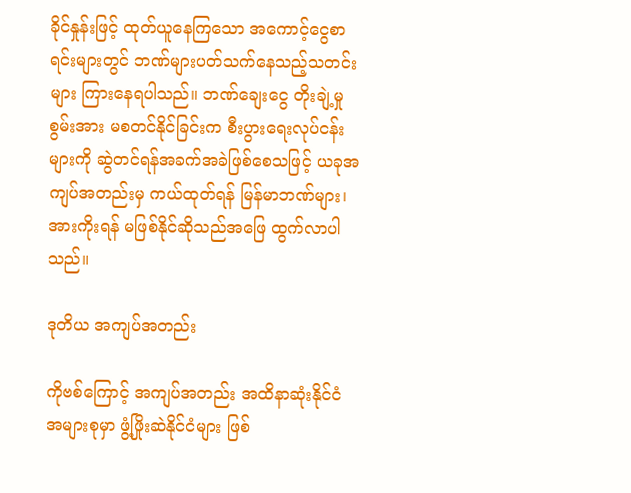ခိုင်နှုန်းဖြင့် ထုတ်ယူနေကြသော အကောင့်ငွေစာရင်းများတွင် ဘဏ်များပတ်သက်နေသည့်သတင်းများ ကြားနေရပါသည်။ ဘဏ်ချေးငွေ တိုးချဲ့မှုစွမ်းအား မစတင်နိုင်ခြင်းက စီးပွားရေးလုပ်ငန်းများကို ဆွဲတင်ရန်အခက်အခဲဖြစ်စေသဖြင့် ယခုအကျပ်အတည်းမှ ကယ်ထုတ်ရန် မြန်မာဘဏ်များ၊ အားကိုးရန် မဖြစ်နိုင်ဆိုသည်အဖြေ ထွက်လာပါသည်။

ဒုတိယ အကျပ်အတည်း

ကိုဗစ်ကြောင့် အကျပ်အတည်း အထိနာဆုံးနိုင်ငံအများစုမှာ ဖွံ့ဖြိုးဆဲနိုင်ငံများ ဖြစ်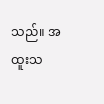သည်။ အထူးသ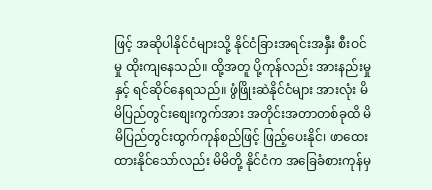ဖြင့် အဆိုပါနိုင်ငံများသို့ နိုင်ငံခြားအရင်းအနှီး စီးဝင်မှု ထိုးကျနေသည်။ ထို့အတူ ပို့ကုန်လည်း အားနည်းမှုနှင့် ရင်ဆိုင်နေရသည်။ ဖွံဖြိုးဆဲနိုင်ငံများ အားလုံး မိမိပြည်တွင်းစျေးကွက်အား အတိုင်းအတာတစ်ခုထိ မိမိပြည်တွင်းထွက်ကုန်စည်ဖြင့် ဖြည့်ပေးနိုင်၊ ဖာထေးထားနိုင်သော်လည်း မိမိတို့ နိုင်ငံက အခြေခံစားကုန်မှ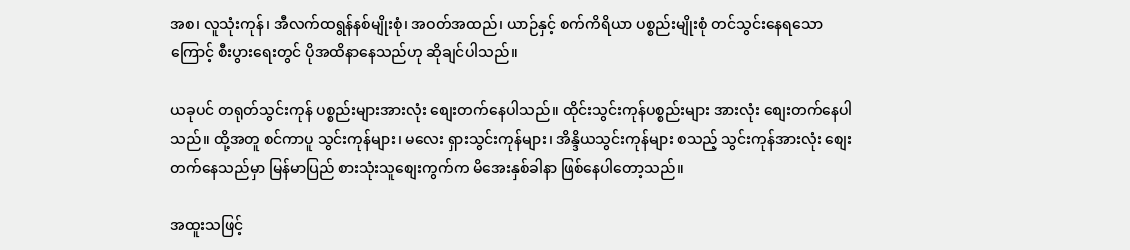အစ၊ လူသုံးကုန်၊ အီလက်ထရွန်နစ်မျိုးစုံ၊ အဝတ်အထည်၊ ယာဉ်နှင့် စက်ကိရိယာ ပစ္စည်းမျိုးစုံ တင်သွင်းနေရသောကြောင့် စီးပွားရေးတွင် ပိုအထိနာနေသည်ဟု ဆိုချင်ပါသည်။

ယခုပင် တရုတ်သွင်းကုန် ပစ္စည်းများအားလုံး စျေးတက်နေပါသည်။ ထိုင်းသွင်းကုန်ပစ္စည်းများ အားလုံး စျေးတက်နေပါသည်။ ထို့အတူ စင်ကာပူ သွင်းကုန်များ၊ မလေး ရှားသွင်းကုန်များ၊ အိန္ဒိယသွင်းကုန်များ စသည့် သွင်းကုန်အားလုံး စျေးတက်နေသည်မှာ မြန်မာပြည် စားသုံးသူစျေးကွက်က မိအေးနှစ်ခါနာ ဖြစ်နေပါတော့သည်။

အထူးသဖြင့်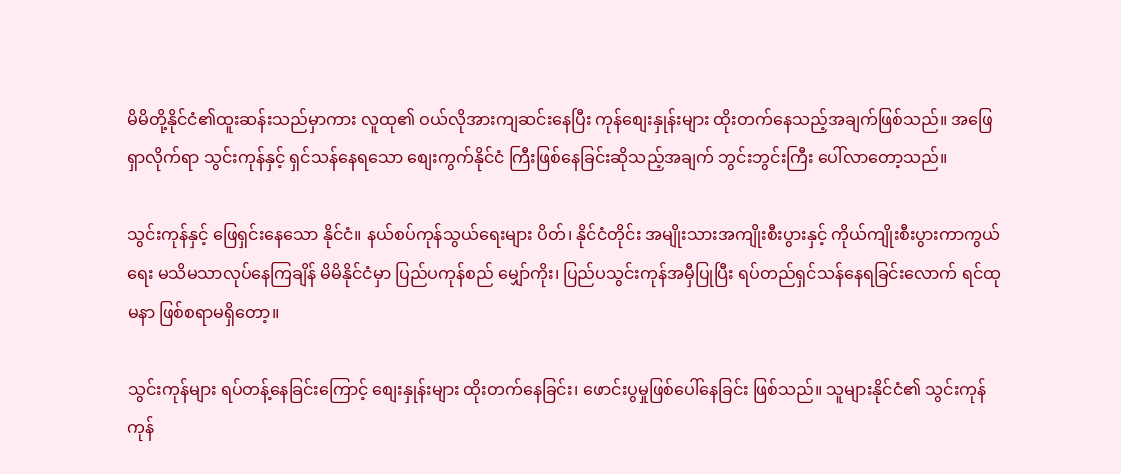မိမိတို့နိုင်ငံ၏ထူးဆန်းသည်မှာကား လူထု၏ ဝယ်လိုအားကျဆင်းနေပြီး ကုန်စျေးနှုန်းများ ထိုးတက်နေသည့်အချက်ဖြစ်သည်။ အဖြေရှာလိုက်ရာ သွင်းကုန်နှင့် ရှင်သန်နေရသော စျေးကွက်နိုင်ငံ ကြီးဖြစ်နေခြင်းဆိုသည့်အချက် ဘွင်းဘွင်းကြီး ပေါ်လာတော့သည်။

သွင်းကုန်နှင့် ဖြေရှင်းနေသော နိုင်ငံ။ နယ်စပ်ကုန်သွယ်ရေးများ ပိတ်၊ နိုင်ငံတိုင်း အမျိုးသားအကျိုးစီးပွားနှင့် ကိုယ်ကျိုးစီးပွားကာကွယ်ရေး မသိမသာလုပ်နေကြချိန် မိမိနိုင်ငံမှာ ပြည်ပကုန်စည် မျှော်ကိုး၊ ပြည်ပသွင်းကုန်အမှီပြုပြီး ရပ်တည်ရှင်သန်နေရခြင်းလောက် ရင်ထုမနာ ဖြစ်စရာမရှိတော့။

သွင်းကုန်များ ရပ်တန့်နေခြင်းကြောင့် စျေးနှုန်းများ ထိုးတက်နေခြင်း၊ ဖောင်းပွမှုဖြစ်ပေါ်နေခြင်း ဖြစ်သည်။ သူများနိုင်ငံ၏ သွင်းကုန်ကုန်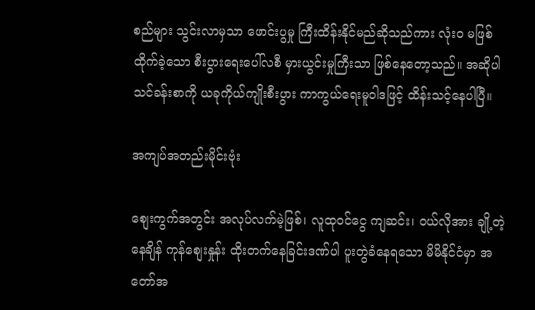စည်များ သွင်းလာမှသာ ဖောင်းပွမှု ကြီးထိန်းနိုင်မည်ဆိုသည်ကား လုံးဝ မဖြစ်ထိုက်ခဲ့သော စီးပွားရေးပေါ်လစီ မှားယွင်းမှုကြီးသာ ဖြစ်နေတော့သည်။ အဆိုပါသင်ခန်းစာကို ယခုကိုယ်ကျိုးစီးပွား ကာကွယ်ရေးမူဝါဒဖြင့် ထိန်းသင့်နေပါပြီ။

အကျပ်အတည်းမိုင်းဗုံး

စျေးကွက်အတွင်း အလုပ်လက်မဲ့ဖြစ်၊ လူထုဝင်ငွေ ကျဆင်း၊ ဝယ်လိုအား ချို့တဲ့နေချိန် ကုန်စျေးနှုန်း ထိုးတက်နေခြင်းဒဏ်ပါ ပူးတွဲခံနေရသော မိမိနိုင်ငံမှာ အတော်အ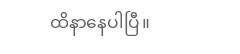ထိနာနေပါပြီ။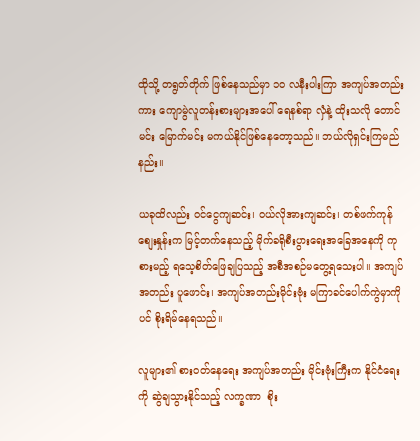ထိုသို့ တရွတ်တိုက် ဖြစ်နေသည်မှာ ၁၀ လနီးပါးကြာ အကျပ်အတည်းကား ကျောမွဲလူတန်းစားများအပေါ် ရေနစ်ရာ လှံနဲ့ ထိုးသလို တောင်မင်း မြောက်မင်း မကယ်နိုင်ဖြစ်နေတော့သည်။ ဘယ်လိုရှင်းကြမည်နည်း။

ယခုထိလည်း ဝင်ငွေကျဆင်း၊ ဝယ်လိုအားကျဆင်း၊ တစ်ဖက်ကုန်စျေးနှုန်းက မြင့်တက်နေသည့် မိုက်ခရိုစီးပွားရေးအခြေအနေကို ကုစားမည့် ရသေ့စိတ်ဖြေချပြသည့် အစီအစဉ်မတွေ့ရသေးပါ။ အကျပ်အတည်း ပူဖောင်း၊ အကျပ်အတည်းမိုင်းဗုံး မကြာခင်ပေါက်ကွဲမှာကိုပင် စိုးရိမ်နေရသည်။

လူများ၏ စားဝတ်နေရေး အကျပ်အတည်း မိုင်းဗုံးကြီးက နိုင်ငံရေးကို ဆွဲချသွားနိုင်သည့် လက္ခဏာ  စိုး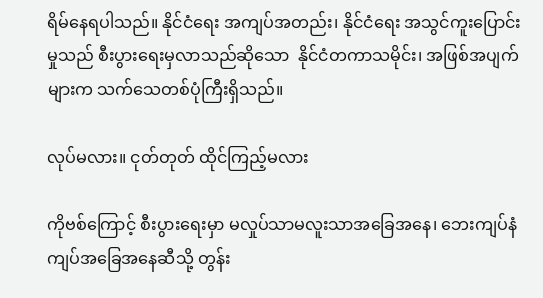ရိမ်နေရပါသည်။ နိုင်ငံရေး အကျပ်အတည်း၊ နိုင်ငံရေး အသွင်ကူးပြောင်းမှုသည် စီးပွားရေးမှလာသည်ဆိုသော  နိုင်ငံတကာသမိုင်း၊ အဖြစ်အပျက်များက သက်သေတစ်ပုံကြီးရှိသည်။

လုပ်မလား။ ငုတ်တုတ် ထိုင်ကြည့်မလား

ကိုဗစ်ကြောင့် စီးပွားရေးမှာ မလှုပ်သာမလူးသာအခြေအနေ၊ ဘေးကျပ်နံကျပ်အခြေအနေဆီသို့ တွန်း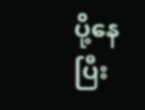ပို့နေပြီး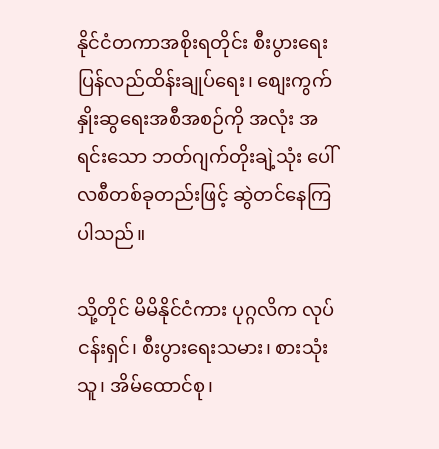နိုင်ငံတကာအစိုးရတိုင်း စီးပွားရေးပြန်လည်ထိန်းချုပ်ရေး၊ စျေးကွက်နှိုးဆွရေးအစီအစဉ်ကို အလုံး အရင်းသော ဘတ်ဂျက်တိုးချဲ့သုံး ပေါ်လစီတစ်ခုတည်းဖြင့် ဆွဲတင်နေကြပါသည်။

သို့တိုင် မိမိနိုင်ငံကား ပုဂ္ဂလိက လုပ်ငန်းရှင်၊ စီးပွားရေးသမား၊ စားသုံးသူ၊ အိမ်ထောင်စု၊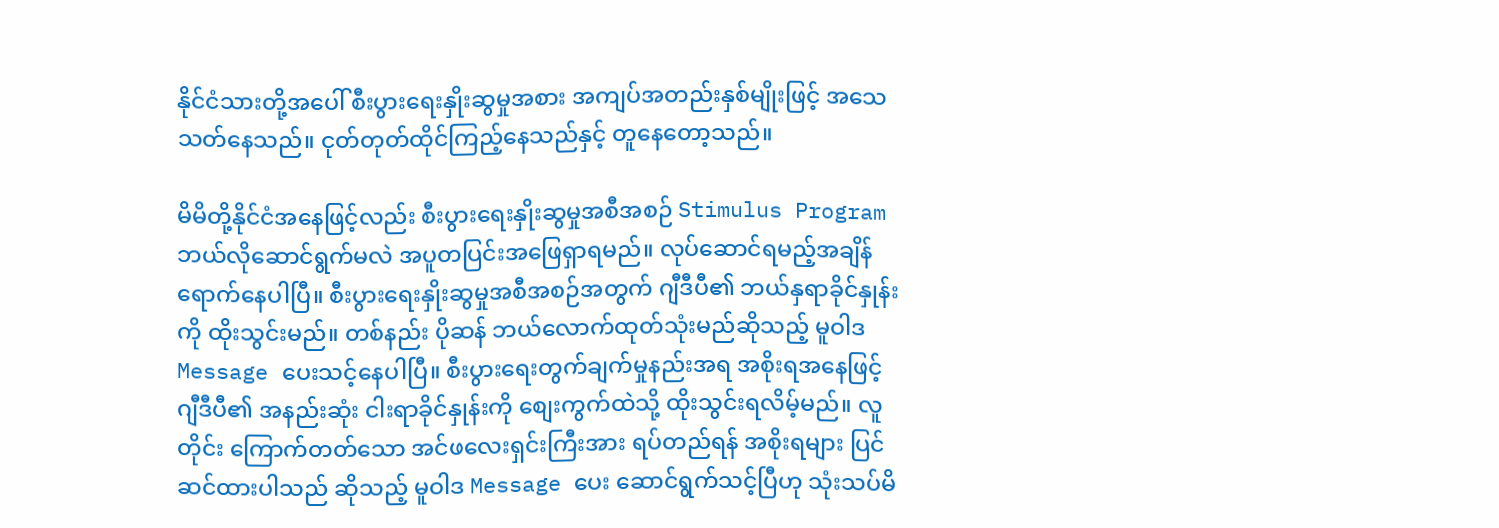နိုင်ငံသားတို့အပေါ် စီးပွားရေးနှိုးဆွမှုအစား အကျပ်အတည်းနှစ်မျိုးဖြင့် အသေသတ်နေသည်။ ငုတ်တုတ်ထိုင်ကြည့်နေသည်နှင့် တူနေတော့သည်။

မိမိတို့နိုင်ငံအနေဖြင့်လည်း စီးပွားရေးနှိုးဆွမှုအစီအစဉ် Stimulus Program ဘယ်လိုဆောင်ရွက်မလဲ အပူတပြင်းအဖြေရှာရမည်။ လုပ်ဆောင်ရမည့်အချိန် ရောက်နေပါပြီ။ စီးပွားရေးနှိုးဆွမှုအစီအစဉ်အတွက် ဂျီဒီပီ၏ ဘယ်နှရာခိုင်နှုန်းကို ထိုးသွင်းမည်။ တစ်နည်း ပိုဆန် ဘယ်လောက်ထုတ်သုံးမည်ဆိုသည့် မူဝါဒ Message ပေးသင့်နေပါပြီ။ စီးပွားရေးတွက်ချက်မှုနည်းအရ အစိုးရအနေဖြင့် ဂျီဒီပီ၏ အနည်းဆုံး ငါးရာခိုင်နှုန်းကို စျေးကွက်ထဲသို့ ထိုးသွင်းရလိမ့်မည်။ လူတိုင်း ကြောက်တတ်သော အင်ဖလေးရှင်းကြီးအား ရပ်တည်ရန် အစိုးရများ ပြင်ဆင်ထားပါသည် ဆိုသည့် မူဝါဒ Message ပေး ဆောင်ရွက်သင့်ပြီဟု သုံးသပ်မိ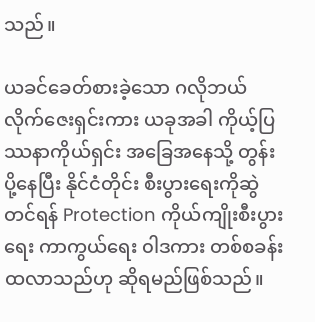သည်။

ယခင်ခေတ်စားခဲ့သော ဂလိုဘယ်လိုက်ဇေးရှင်းကား ယခုအခါ ကိုယ့်ပြဿနာကိုယ်ရှင်း အခြေအနေသို့ တွန်းပို့နေပြီး နိုင်ငံတိုင်း စီးပွားရေးကိုဆွဲတင်ရန် Protection ကိုယ်ကျိုးစီးပွားရေး ကာကွယ်ရေး ၀ါဒကား တစ်စခန်းထလာသည်ဟု ဆိုရမည်ဖြစ်သည်။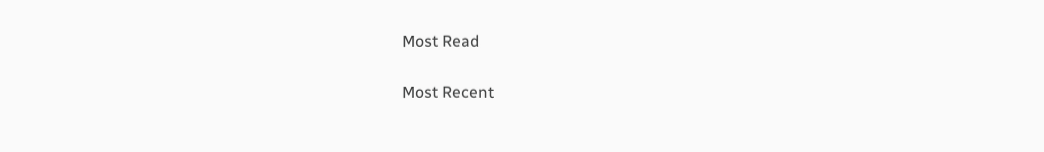Most Read

Most Recent